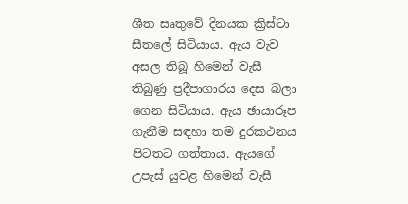ශීත සෘතුවේ දිනයක ක්‍රිස්ටා සීතලේ සිටියාය. ඇය වැව අසල තිබූ හිමෙන් වැසී තිබුණු ප්‍රදීපාගාරය දෙස බලා ගෙන සිටියාය. ඇය ඡායාරූප ගැනීම සඳහා තම දුරකථනය පිටතට ගත්තාය. ඇයගේ උපැස් යුවළ හිමෙන් වැසී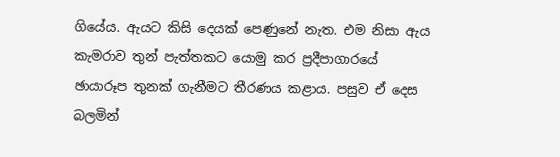ගියේය. ඇයට කිසි දෙයක් පෙණුනේ නැත. එම නිසා ඇය කැමරාව තුන් පැත්තකට යොමු කර ප්‍රදීපාගාරයේ ඡායාරූප තුනක් ගැනීමට තීරණය කළාය. පසුව ඒ දෙස බලමින්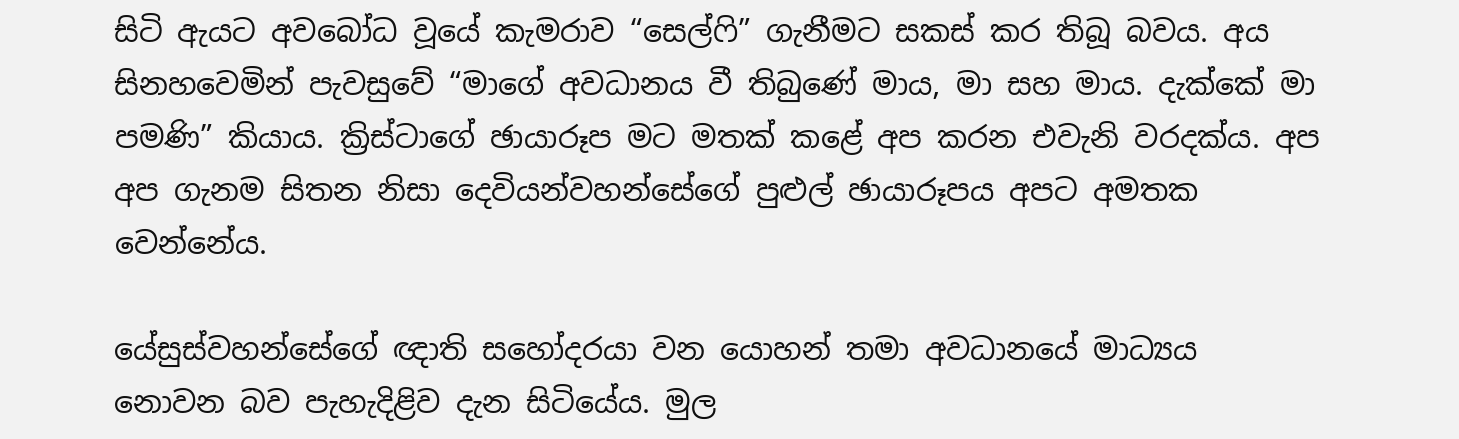සිටි ඇයට අවබෝධ වූයේ කැමරාව “සෙල්ෆි” ගැනීමට සකස් කර තිබූ බවය. අය සිනහවෙමින් පැවසුවේ “මාගේ අවධානය වී තිබුණේ මාය, මා සහ මාය. දැක්කේ මා පමණි” කියාය. ක්‍රිස්ටාගේ ඡායාරූප මට මතක් කළේ අප කරන එවැනි වරදක්ය. අප අප ගැනම සිතන නිසා දෙවියන්වහන්සේගේ පුළුල් ඡායාරූපය අපට අමතක වෙන්නේය.

යේසුස්වහන්සේගේ ඥාති සහෝදරයා වන යොහන් තමා අවධානයේ මාධ්‍යය නොවන බව පැහැදිළිව දැන සිටියේය. මුල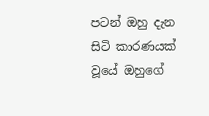පටන් ඔහු දැන සිටි කාරණයක් වූයේ ඔහුගේ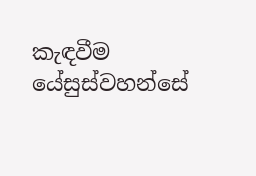කැඳවීම යේසුස්වහන්සේ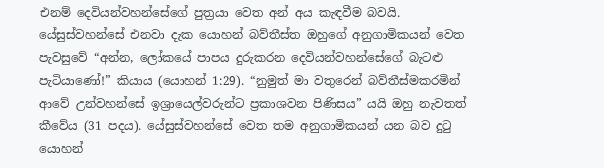එනම් දෙවියන්වහන්සේගේ පුත්‍රයා වෙත අන් අය කැඳවීම බවයි. යේසුස්වහන්සේ එනවා දැක යොහන් බව්තීස්ත ඔහුගේ අනුගාමිකයන් වෙත පැවසුවේ “අන්න, ලෝකයේ පාපය දුරුකරන දෙවියන්වහන්සේගේ බැටළු පැටියාණෝ!” කියාය (යොහන් 1:29). “නුමුත් මා වතුරෙන් බව්තීස්මකරමින් ආවේ උන්වහන්සේ ඉශ්‍රායෙල්වරුන්ට ප්‍රකාශවන පිණිසය” යයි ඔහු නැවතත් කීවේය (31 පදය). යේසුස්වහන්සේ වෙත තම අනුගාමිකයන් යන බව දුටු යොහන්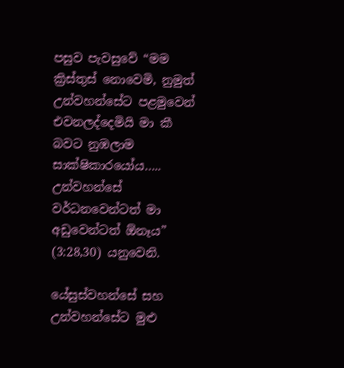පසුව පැවසුවේ “මම ක්‍රිස්තුස් නොවෙමි, නුමුත් උන්වහන්සේට පළමුවෙන් එවනලද්දෙමියි මා කී බවට නුඹලාම සාක්ෂිකාරයෝය….. උන්වහන්සේ වර්ධනවෙන්ටත් මා අඩුවෙන්ටත් ඕනෑය” (3:28,30) යනුවෙනි.

යේසුස්වහන්සේ සහ උන්වහන්සේට මුළු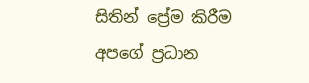සිතින් ප්‍රේම කිරීම අපගේ ප්‍රධාන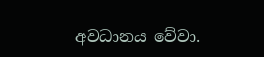අවධානය වේවා.